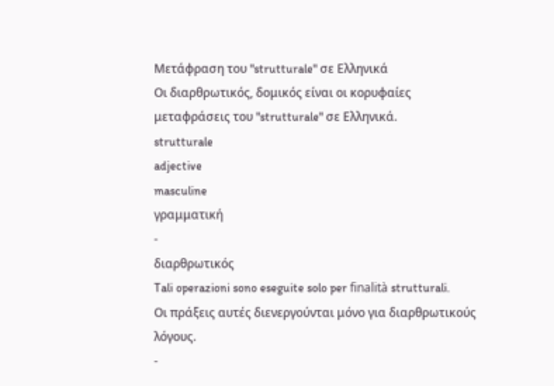Μετάφραση του "strutturale" σε Ελληνικά
Οι διαρθρωτικός, δομικός είναι οι κορυφαίες μεταφράσεις του "strutturale" σε Ελληνικά.
strutturale
adjective
masculine
γραμματική
-
διαρθρωτικός
Tali operazioni sono eseguite solo per finalità strutturali.
Οι πράξεις αυτές διενεργούνται μόνο για διαρθρωτικούς λόγους.
-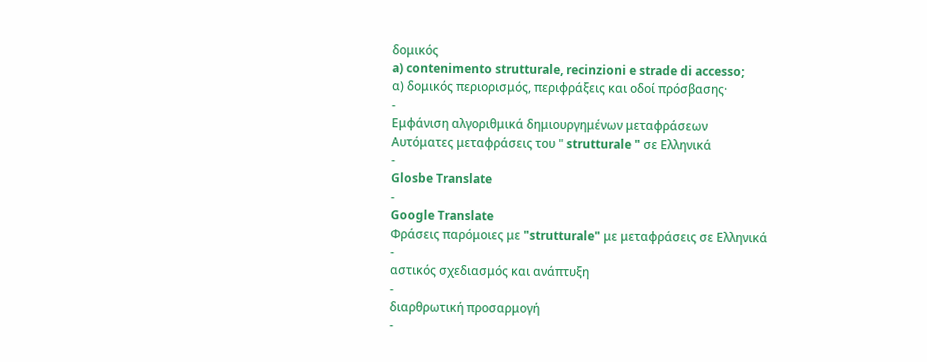δομικός
a) contenimento strutturale, recinzioni e strade di accesso;
α) δομικός περιορισμός, περιφράξεις και οδοί πρόσβασης·
-
Εμφάνιση αλγοριθμικά δημιουργημένων μεταφράσεων
Αυτόματες μεταφράσεις του " strutturale " σε Ελληνικά
-
Glosbe Translate
-
Google Translate
Φράσεις παρόμοιες με "strutturale" με μεταφράσεις σε Ελληνικά
-
αστικός σχεδιασμός και ανάπτυξη
-
διαρθρωτική προσαρμογή
-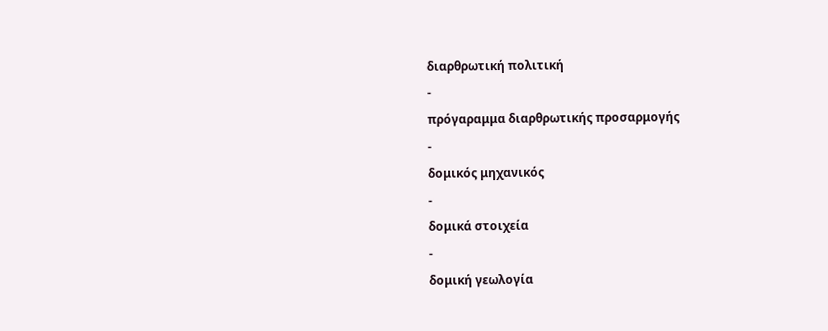διαρθρωτική πολιτική
-
πρόγαραμμα διαρθρωτικής προσαρμογής
-
δομικός μηχανικός
-
δομικά στοιχεία
-
δομική γεωλογία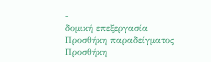-
δομική επεξεργασία
Προσθήκη παραδείγματος
Προσθήκη